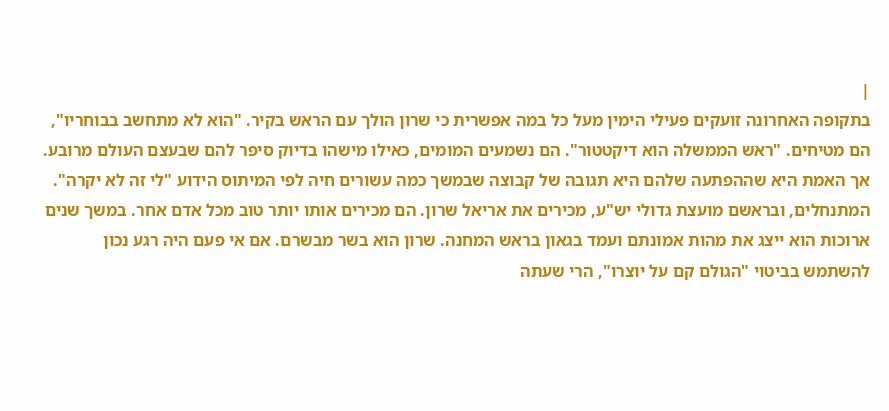|
בתקופה האחרונה זועקים פעילי הימין מעל כל במה אפשרית כי שרון הולך עם הראש בקיר. "הוא לא מתחשב בבוחריו", הם מטיחים. "ראש הממשלה הוא דיקטטור". הם נשמעים המומים, כאילו מישהו בדיוק סיפר להם שבעצם העולם מרובע. אך האמת היא שההפתעה שלהם היא תגובה של קבוצה שבמשך כמה עשורים חיה לפי המיתוס הידוע "לי זה לא יקרה". המתנחלים, ובראשם מועצת גדולי יש"ע, מכירים את אריאל שרון. הם מכירים אותו יותר טוב מכל אדם אחר. במשך שנים ארוכות הוא ייצג את מהות אמונתם ועמד בגאון בראש המחנה. שרון הוא בשר מבשרם. אם אי פעם היה רגע נכון להשתמש בביטוי "הגולם קם על יוצרו", הרי שעתה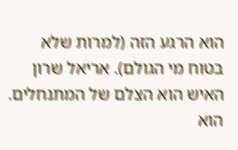הוא הרגע הזה (למרות שלא בטוח מי הגולם). אריאל שרון האיש הוא הצלם של המתנחלים. הוא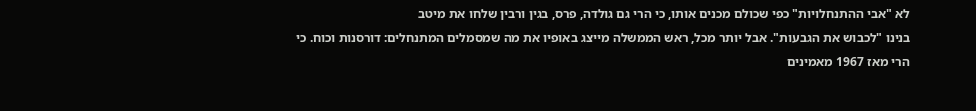לא "אבי ההתנחלויות" כפי שכולם מכנים אותו, כי הרי גם גולדה, פרס, בגין ורבין שלחו את מיטב
בנינו "לכבוש את הגבעות". אבל יותר מכל, ראש הממשלה מייצג באופיו את מה שמסמלים המתנחלים: דורסנות וכוח. כי הרי מאז 1967 מאמינים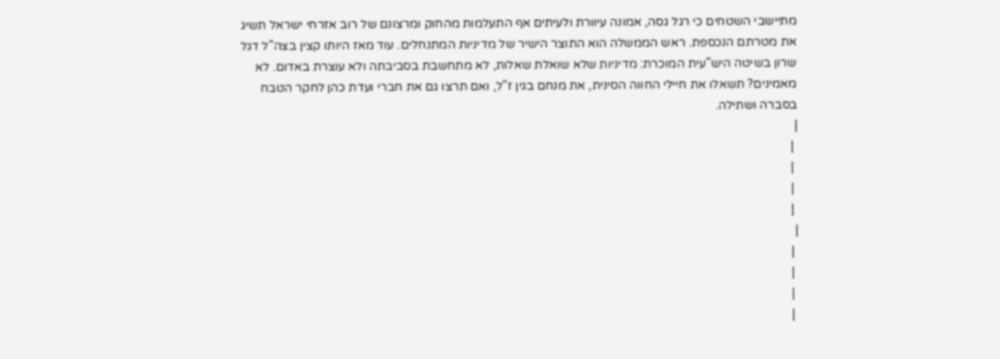מתיישבי השטחים כי רגל גסה, אמונה עיוורת ולעיתים אף התעלמות מהחוק ומרצונם של רוב אזרחי ישראל תשיג את מטרתם הנכספת. ראש הממשלה הוא התוצר הישיר של מדיניות המתנחלים. עוד מאז היותו קצין בצה"ל דגל שרון בשיטה היש"עית המוכרת: מדיניות שלא שואלת שאלות, לא מתחשבת בסביבתה ולא עוצרת באדום. לא מאמינים? תשאלו את חיילי החווה הסינית, את מנחם בגין ז"ל, ואם תרצו גם את חברי ועדת כהן לחקר הטבח בסברה ושתילה.
|
 |
 |
 |
 |
|
 |
 |
 |
 |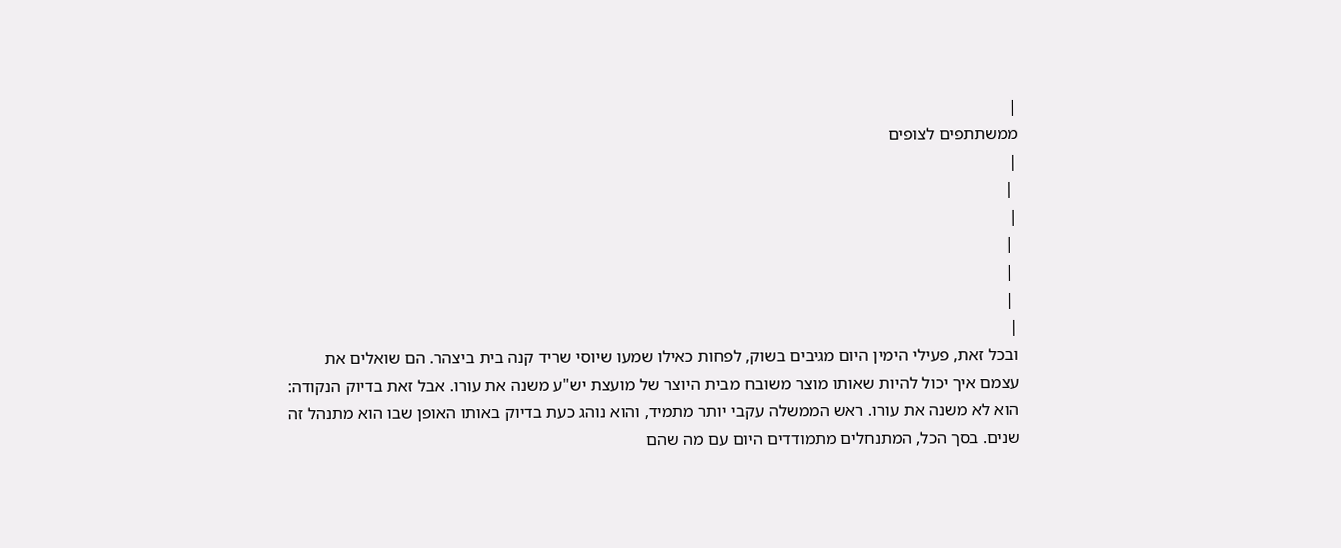|
ממשתתפים לצופים
|
 |
|
 |
 |
 |
|
ובכל זאת, פעילי הימין היום מגיבים בשוק, לפחות כאילו שמעו שיוסי שריד קנה בית ביצהר. הם שואלים את עצמם איך יכול להיות שאותו מוצר משובח מבית היוצר של מועצת יש"ע משנה את עורו. אבל זאת בדיוק הנקודה: הוא לא משנה את עורו. ראש הממשלה עקבי יותר מתמיד, והוא נוהג כעת בדיוק באותו האופן שבו הוא מתנהל זה שנים. בסך הכל, המתנחלים מתמודדים היום עם מה שהם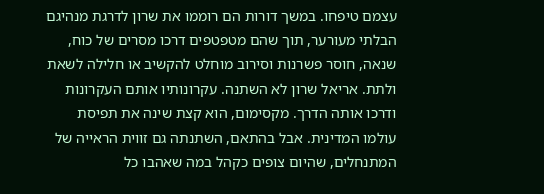עצמם טיפחו. במשך דורות הם רוממו את שרון לדרגת מנהיגם הבלתי מעורער, תוך שהם מטפטפים דרכו מסרים של כוח, שנאה, חוסר פשרנות וסירוב מוחלט להקשיב או חלילה לשאת ולתת. אריאל שרון לא השתנה. עקרונותיו אותם העקרונות ודרכו אותה הדרך. מקסימום, הוא קצת שינה את תפיסת עולמו המדינית. אבל בהתאם, השתנתה גם זווית הראייה של המתנחלים, שהיום צופים כקהל במה שאהבו כל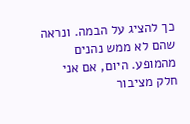כך להציג על הבמה. ונראה שהם לא ממש נהנים מהמופע. היום, אם אני חלק מציבור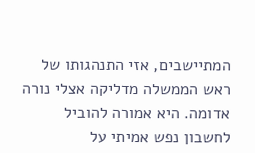המתיישבים, אזי התנהגותו של ראש הממשלה מדליקה אצלי נורה אדומה. היא אמורה להוביל לחשבון נפש אמיתי על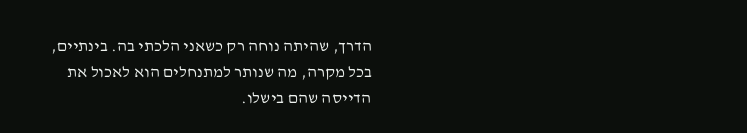הדרך, שהיתה נוחה רק כשאני הלכתי בה. בינתיים, בכל מקרה, מה שנותר למתנחלים הוא לאכול את הדייסה שהם בישלו.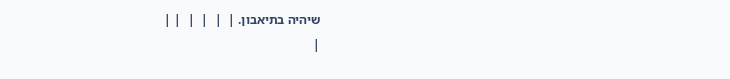שיהיה בתיאבון. |  |  |  |  | |
|